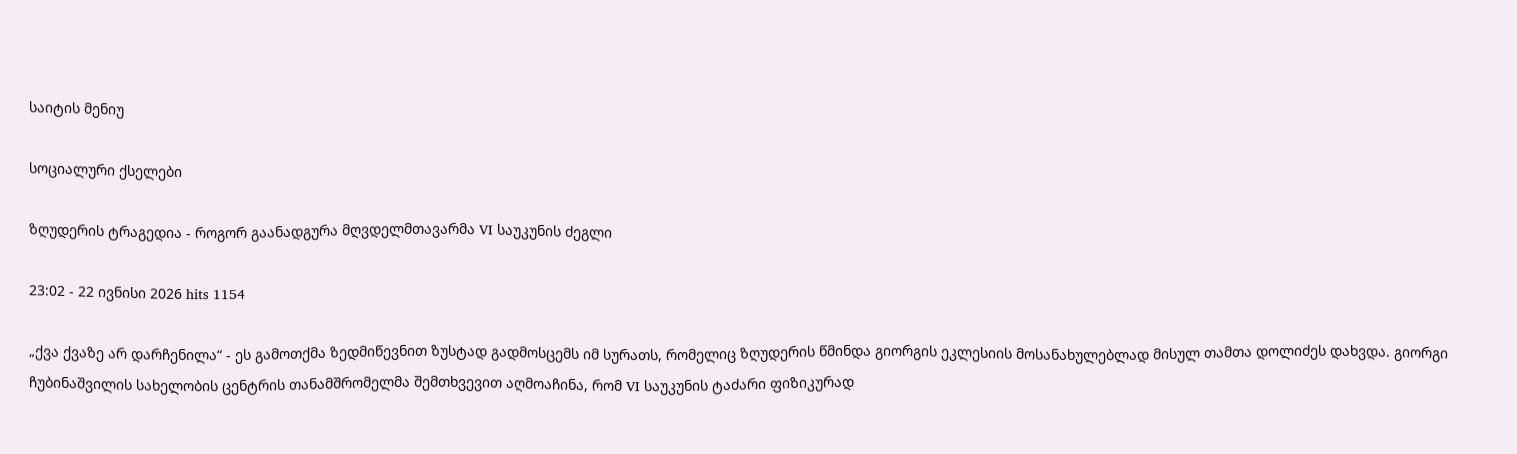საიტის მენიუ

სოციალური ქსელები

ზღუდერის ტრაგედია - როგორ გაანადგურა მღვდელმთავარმა VI საუკუნის ძეგლი

23:02 - 22 ივნისი 2026 hits 1154

„ქვა ქვაზე არ დარჩენილა“ - ეს გამოთქმა ზედმიწევნით ზუსტად გადმოსცემს იმ სურათს, რომელიც ზღუდერის წმინდა გიორგის ეკლესიის მოსანახულებლად მისულ თამთა დოლიძეს დახვდა. გიორგი ჩუბინაშვილის სახელობის ცენტრის თანამშრომელმა შემთხვევით აღმოაჩინა, რომ VI საუკუნის ტაძარი ფიზიკურად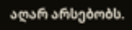აღარ არსებობს.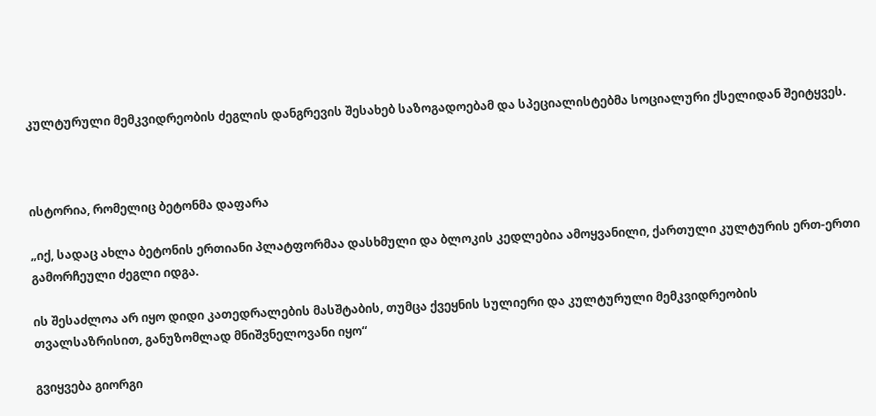კულტურული მემკვიდრეობის ძეგლის დანგრევის შესახებ საზოგადოებამ და სპეციალისტებმა სოციალური ქსელიდან შეიტყვეს.



ისტორია, რომელიც ბეტონმა დაფარა

„იქ, სადაც ახლა ბეტონის ერთიანი პლატფორმაა დასხმული და ბლოკის კედლებია ამოყვანილი, ქართული კულტურის ერთ-ერთი გამორჩეული ძეგლი იდგა.

ის შესაძლოა არ იყო დიდი კათედრალების მასშტაბის, თუმცა ქვეყნის სულიერი და კულტურული მემკვიდრეობის თვალსაზრისით, განუზომლად მნიშვნელოვანი იყო“

გვიყვება გიორგი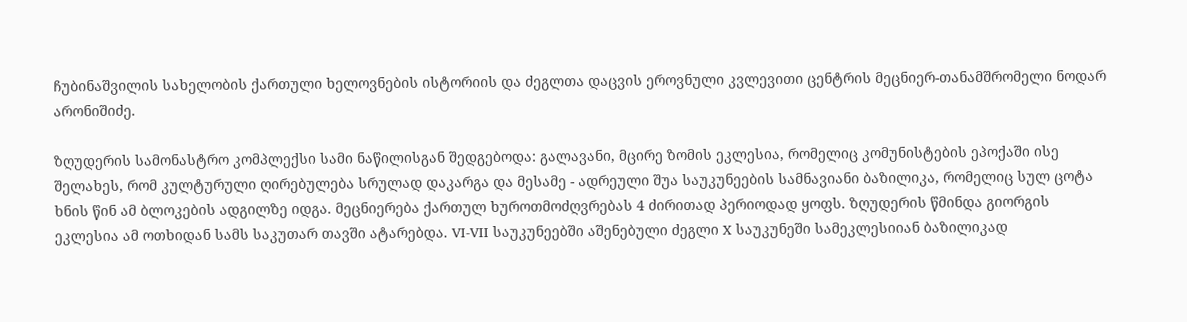ჩუბინაშვილის სახელობის ქართული ხელოვნების ისტორიის და ძეგლთა დაცვის ეროვნული კვლევითი ცენტრის მეცნიერ-თანამშრომელი ნოდარ არონიშიძე.

ზღუდერის სამონასტრო კომპლექსი სამი ნაწილისგან შედგებოდა: გალავანი, მცირე ზომის ეკლესია, რომელიც კომუნისტების ეპოქაში ისე შელახეს, რომ კულტურული ღირებულება სრულად დაკარგა და მესამე - ადრეული შუა საუკუნეების სამნავიანი ბაზილიკა, რომელიც სულ ცოტა ხნის წინ ამ ბლოკების ადგილზე იდგა. მეცნიერება ქართულ ხუროთმოძღვრებას 4 ძირითად პერიოდად ყოფს. ზღუდერის წმინდა გიორგის ეკლესია ამ ოთხიდან სამს საკუთარ თავში ატარებდა. VI-VII საუკუნეებში აშენებული ძეგლი X საუკუნეში სამეკლესიიან ბაზილიკად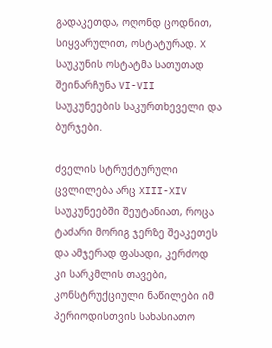გადაკეთდა, ოღონდ ცოდნით, სიყვარულით, ოსტატურად. X საუკუნის ოსტატმა სათუთად შეინარჩუნა VI-VII საუკუნეების საკურთხეველი და ბურჯები.

ძველის სტრუქტურული ცვლილება არც XIII-XIV საუკუნეებში შეუტანიათ, როცა ტაძარი მორიგ ჯერზე შეაკეთეს და ამჯერად ფასადი, კერძოდ კი სარკმლის თავები, კონსტრუქციული ნაწილები იმ პერიოდისთვის სახასიათო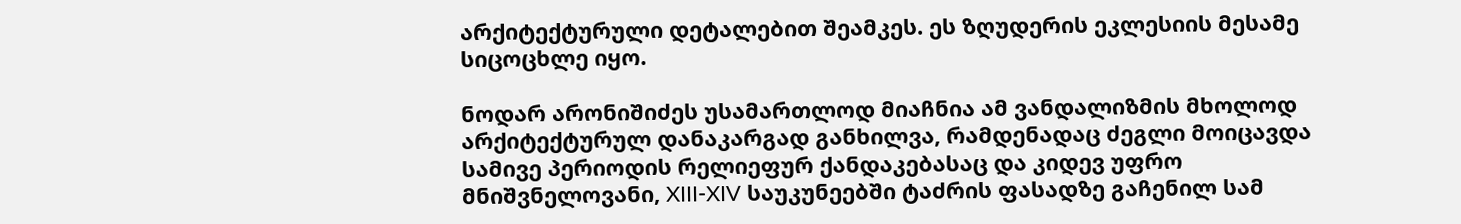არქიტექტურული დეტალებით შეამკეს. ეს ზღუდერის ეკლესიის მესამე სიცოცხლე იყო.

ნოდარ არონიშიძეს უსამართლოდ მიაჩნია ამ ვანდალიზმის მხოლოდ არქიტექტურულ დანაკარგად განხილვა, რამდენადაც ძეგლი მოიცავდა სამივე პერიოდის რელიეფურ ქანდაკებასაც და კიდევ უფრო მნიშვნელოვანი, XIII-XIV საუკუნეებში ტაძრის ფასადზე გაჩენილ სამ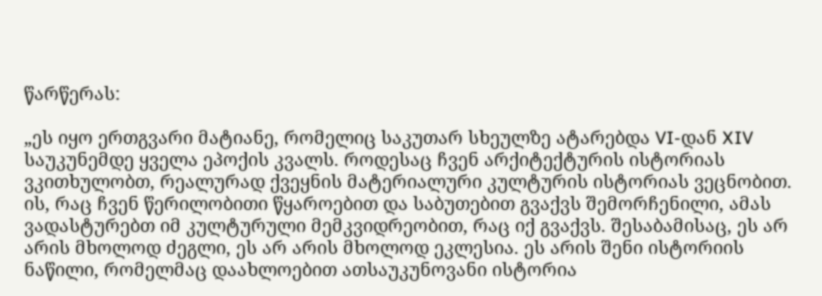წარწერას:

„ეს იყო ერთგვარი მატიანე, რომელიც საკუთარ სხეულზე ატარებდა VI-დან XIV საუკუნემდე ყველა ეპოქის კვალს. როდესაც ჩვენ არქიტექტურის ისტორიას ვკითხულობთ, რეალურად ქვეყნის მატერიალური კულტურის ისტორიას ვეცნობით. ის, რაც ჩვენ წერილობითი წყაროებით და საბუთებით გვაქვს შემორჩენილი, ამას ვადასტურებთ იმ კულტურული მემკვიდრეობით, რაც იქ გვაქვს. შესაბამისაც, ეს არ არის მხოლოდ ძეგლი, ეს არ არის მხოლოდ ეკლესია. ეს არის შენი ისტორიის ნაწილი, რომელმაც დაახლოებით ათსაუკუნოვანი ისტორია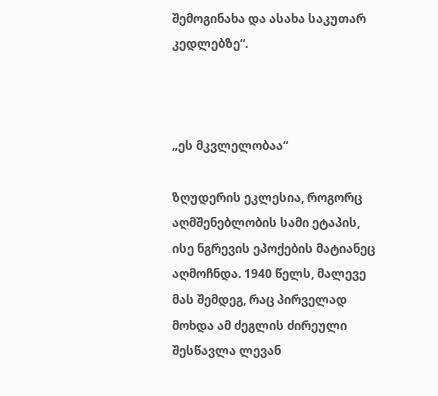შემოგინახა და ასახა საკუთარ კედლებზე“.



„ეს მკვლელობაა“

ზღუდერის ეკლესია, როგორც აღმშენებლობის სამი ეტაპის, ისე ნგრევის ეპოქების მატიანეც აღმოჩნდა. 1940 წელს, მალევე მას შემდეგ, რაც პირველად მოხდა ამ ძეგლის ძირეული შესწავლა ლევან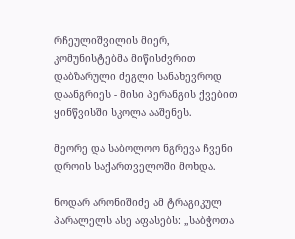რჩეულიშვილის მიერ, კომუნისტებმა მიწისძვრით დაბზარული ძეგლი სანახევროდ დაანგრიეს - მისი პერანგის ქვებით ყინწვისში სკოლა ააშენეს.

მეორე და საბოლოო ნგრევა ჩვენი დროის საქართველოში მოხდა.

ნოდარ არონიშიძე ამ ტრაგიკულ პარალელს ასე აფასებს: „საბჭოთა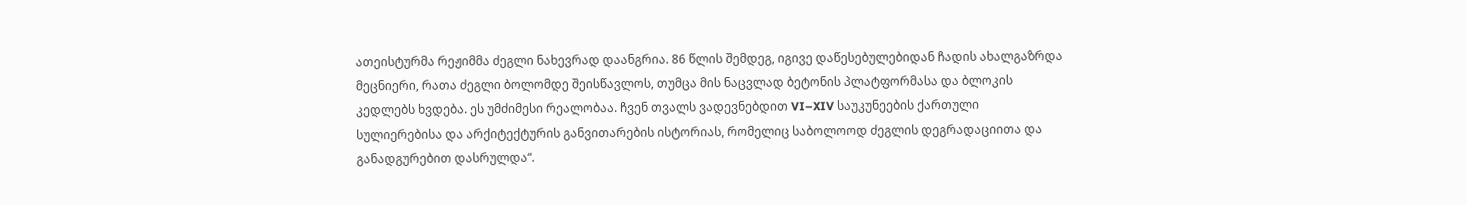ათეისტურმა რეჟიმმა ძეგლი ნახევრად დაანგრია. 86 წლის შემდეგ, იგივე დაწესებულებიდან ჩადის ახალგაზრდა მეცნიერი, რათა ძეგლი ბოლომდე შეისწავლოს, თუმცა მის ნაცვლად ბეტონის პლატფორმასა და ბლოკის კედლებს ხვდება. ეს უმძიმესი რეალობაა. ჩვენ თვალს ვადევნებდით VI–XIV საუკუნეების ქართული სულიერებისა და არქიტექტურის განვითარების ისტორიას, რომელიც საბოლოოდ ძეგლის დეგრადაციითა და განადგურებით დასრულდა“.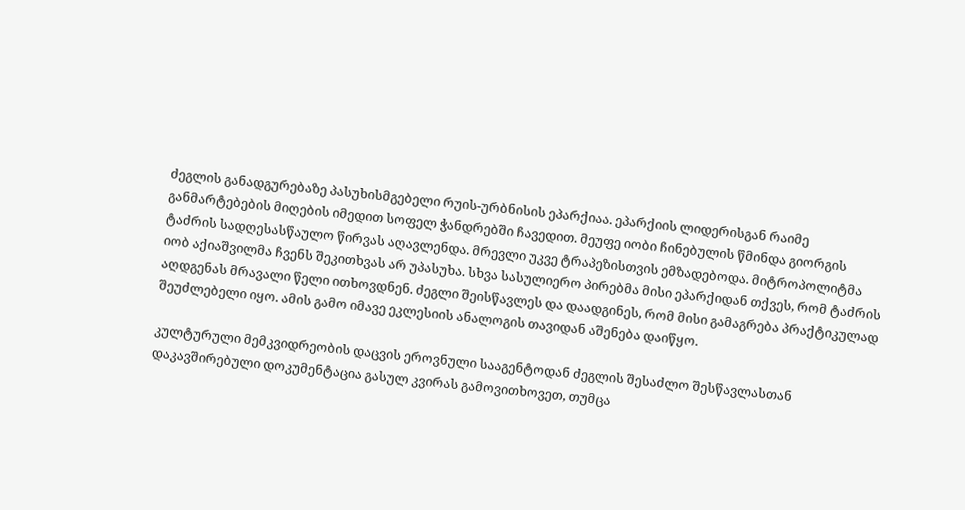ძეგლის განადგურებაზე პასუხისმგებელი რუის-ურბნისის ეპარქიაა. ეპარქიის ლიდერისგან რაიმე განმარტებების მიღების იმედით სოფელ ჭანდრებში ჩავედით. მეუფე იობი ჩინებულის წმინდა გიორგის ტაძრის სადღესასწაულო წირვას აღავლენდა. მრევლი უკვე ტრაპეზისთვის ემზადებოდა. მიტროპოლიტმა იობ აქიაშვილმა ჩვენს შეკითხვას არ უპასუხა. სხვა სასულიერო პირებმა მისი ეპარქიდან თქვეს, რომ ტაძრის აღდგენას მრავალი წელი ითხოვდნენ. ძეგლი შეისწავლეს და დაადგინეს, რომ მისი გამაგრება პრაქტიკულად შეუძლებელი იყო. ამის გამო იმავე ეკლესიის ანალოგის თავიდან აშენება დაიწყო.

კულტურული მემკვიდრეობის დაცვის ეროვნული სააგენტოდან ძეგლის შესაძლო შესწავლასთან დაკავშირებული დოკუმენტაცია გასულ კვირას გამოვითხოვეთ, თუმცა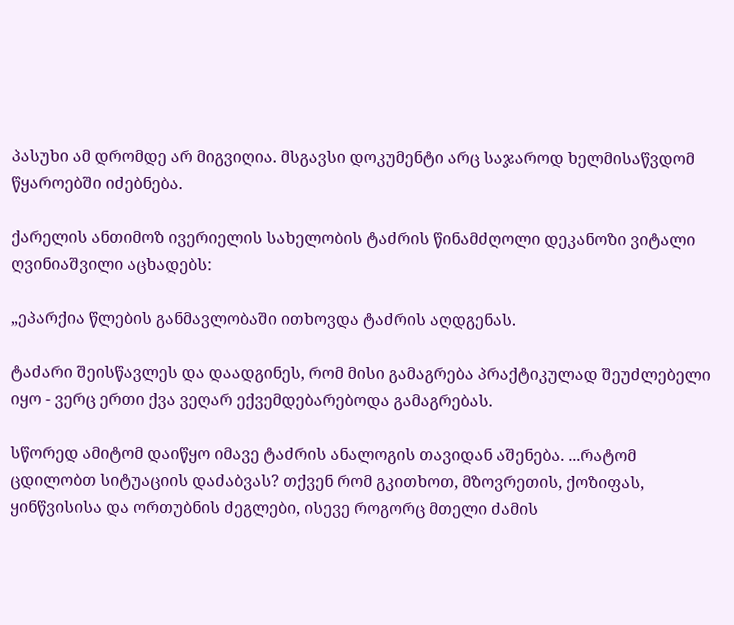პასუხი ამ დრომდე არ მიგვიღია. მსგავსი დოკუმენტი არც საჯაროდ ხელმისაწვდომ წყაროებში იძებნება.

ქარელის ანთიმოზ ივერიელის სახელობის ტაძრის წინამძღოლი დეკანოზი ვიტალი ღვინიაშვილი აცხადებს:

„ეპარქია წლების განმავლობაში ითხოვდა ტაძრის აღდგენას.

ტაძარი შეისწავლეს და დაადგინეს, რომ მისი გამაგრება პრაქტიკულად შეუძლებელი იყო - ვერც ერთი ქვა ვეღარ ექვემდებარებოდა გამაგრებას.

სწორედ ამიტომ დაიწყო იმავე ტაძრის ანალოგის თავიდან აშენება. ...რატომ ცდილობთ სიტუაციის დაძაბვას? თქვენ რომ გკითხოთ, მზოვრეთის, ქოზიფას, ყინწვისისა და ორთუბნის ძეგლები, ისევე როგორც მთელი ძამის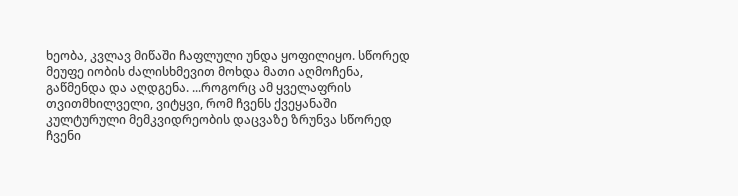ხეობა, კვლავ მიწაში ჩაფლული უნდა ყოფილიყო. სწორედ მეუფე იობის ძალისხმევით მოხდა მათი აღმოჩენა, გაწმენდა და აღდგენა. ...როგორც ამ ყველაფრის თვითმხილველი, ვიტყვი, რომ ჩვენს ქვეყანაში კულტურული მემკვიდრეობის დაცვაზე ზრუნვა სწორედ ჩვენი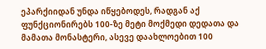ეპარქიიდან უნდა იწყებოდეს, რადგან აქ ფუნქციონირებს 100-ზე მეტი მოქმედი დედათა და მამათა მონასტერი, ასევე დაახლოებით 100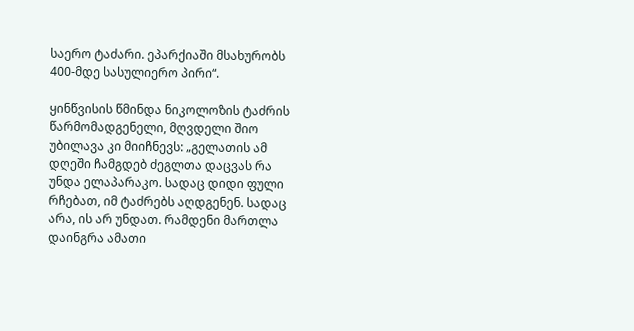საერო ტაძარი. ეპარქიაში მსახურობს 400-მდე სასულიერო პირი“.

ყინწვისის წმინდა ნიკოლოზის ტაძრის წარმომადგენელი, მღვდელი შიო უბილავა კი მიიჩნევს: „გელათის ამ დღეში ჩამგდებ ძეგლთა დაცვას რა უნდა ელაპარაკო. სადაც დიდი ფული რჩებათ, იმ ტაძრებს აღდგენენ. სადაც არა, ის არ უნდათ. რამდენი მართლა დაინგრა ამათი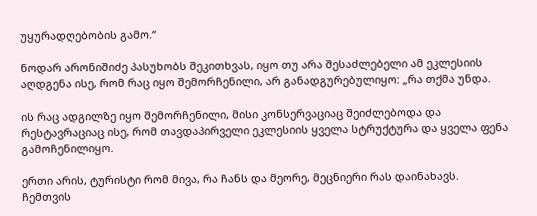უყურადღებობის გამო.“

ნოდარ არონიშიძე პასუხობს შეკითხვას, იყო თუ არა შესაძლებელი ამ ეკლესიის აღდგენა ისე, რომ რაც იყო შემორჩენილი, არ განადგურებულიყო: „რა თქმა უნდა.

ის რაც ადგილზე იყო შემორჩენილი, მისი კონსერვაციაც შეიძლებოდა და რესტავრაციაც ისე, რომ თავდაპირველი ეკლესიის ყველა სტრუქტურა და ყველა ფენა გამოჩენილიყო.

ერთი არის, ტურისტი რომ მივა, რა ჩანს და მეორე, მეცნიერი რას დაინახავს. ჩემთვის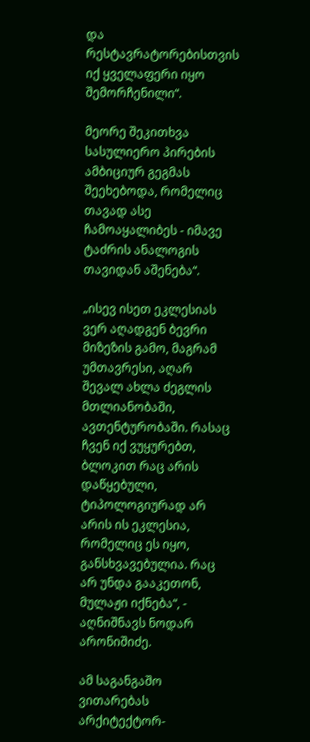და რესტავრატორებისთვის იქ ყველაფერი იყო შემორჩენილი“.

მეორე შეკითხვა სასულიერო პირების ამბიციურ გეგმას შეეხებოდა, რომელიც თავად ასე ჩამოაყალიბეს - იმავე ტაძრის ანალოგის თავიდან აშენება“.

„ისევ ისეთ ეკლესიას ვერ აღადგენ ბევრი მიზეზის გამო, მაგრამ უმთავრესი, აღარ შევალ ახლა ძეგლის მთლიანობაში, ავთენტურობაში. რასაც ჩვენ იქ ვუყურებთ, ბლოკით რაც არის დაწყებული, ტიპოლოგიურად არ არის ის ეკლესია, რომელიც ეს იყო, განსხვავებულია. რაც არ უნდა გააკეთონ, მულაჟი იქნება“, - აღნიშნავს ნოდარ არონიშიძე.

ამ საგანგაშო ვითარებას არქიტექტორ-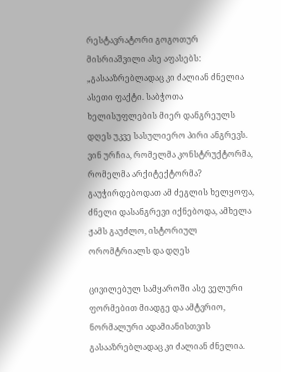რესტავრატორი გოგოთურ მისრიაშვილი ასე აფასებს: „გასააზრებლადაც კი ძალიან ძნელია ასეთი ფაქტი. საბჭოთა ხელისუფლების მიერ დანგრეულს დღეს უკვე სასულიერო პირი ანგრევს. ვინ ურჩია, რომელმა კონსტრუქტორმა, რომელმა არქიტექტორმა? გაუჭირდებოდათ ამ ძეგლის ხელყოფა, ძნელი დასანგრევი იქნებოდა, ამხელა ჟამს გაუძლო, ისტორიულ ორომტრიალს და დღეს

ცივილებულ სამყაროში ასე ველური ფორმებით მიადგე და ამტვრიო, ნორმალური ადამიანისთვის გასააზრებლადაც კი ძალიან ძნელია.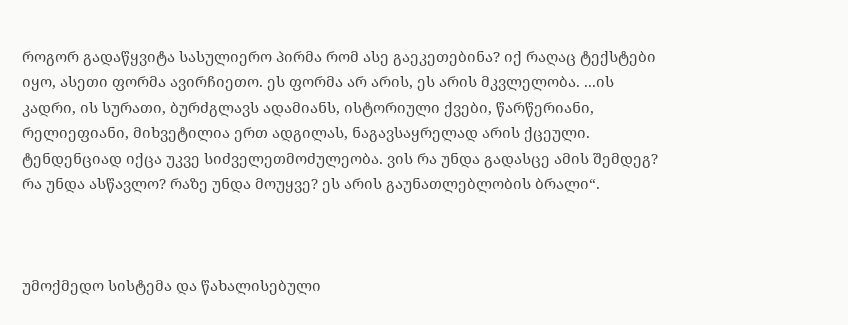როგორ გადაწყვიტა სასულიერო პირმა რომ ასე გაეკეთებინა? იქ რაღაც ტექსტები იყო, ასეთი ფორმა ავირჩიეთო. ეს ფორმა არ არის, ეს არის მკვლელობა. ...ის კადრი, ის სურათი, ბურძგლავს ადამიანს, ისტორიული ქვები, წარწერიანი, რელიეფიანი, მიხვეტილია ერთ ადგილას, ნაგავსაყრელად არის ქცეული. ტენდენციად იქცა უკვე სიძველეთმოძულეობა. ვის რა უნდა გადასცე ამის შემდეგ? რა უნდა ასწავლო? რაზე უნდა მოუყვე? ეს არის გაუნათლებლობის ბრალი“.



უმოქმედო სისტემა და წახალისებული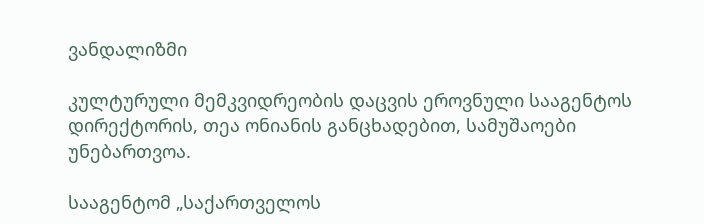ვანდალიზმი

კულტურული მემკვიდრეობის დაცვის ეროვნული სააგენტოს დირექტორის, თეა ონიანის განცხადებით, სამუშაოები უნებართვოა.

სააგენტომ „საქართველოს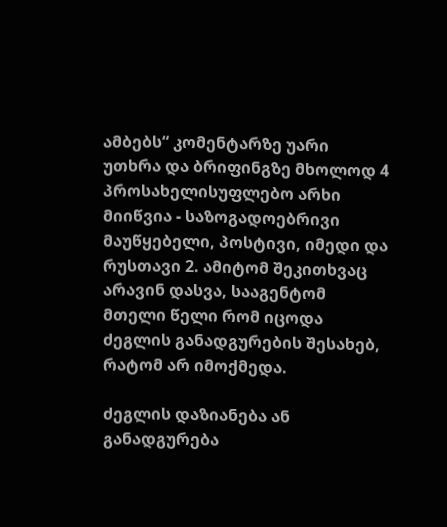ამბებს“ კომენტარზე უარი უთხრა და ბრიფინგზე მხოლოდ 4 პროსახელისუფლებო არხი მიიწვია - საზოგადოებრივი მაუწყებელი, პოსტივი, იმედი და რუსთავი 2. ამიტომ შეკითხვაც არავინ დასვა, სააგენტომ მთელი წელი რომ იცოდა ძეგლის განადგურების შესახებ, რატომ არ იმოქმედა.

ძეგლის დაზიანება ან განადგურება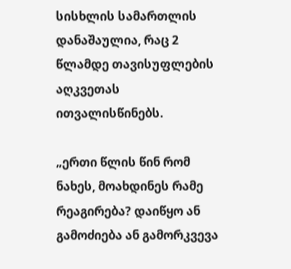სისხლის სამართლის დანაშაულია, რაც 2 წლამდე თავისუფლების აღკვეთას ითვალისწინებს.

„ერთი წლის წინ რომ ნახეს, მოახდინეს რამე რეაგირება? დაიწყო ან გამოძიება ან გამორკვევა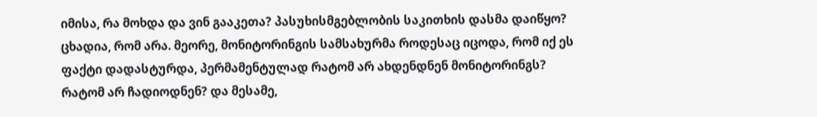იმისა, რა მოხდა და ვინ გააკეთა? პასუხისმგებლობის საკითხის დასმა დაიწყო? ცხადია, რომ არა. მეორე, მონიტორინგის სამსახურმა როდესაც იცოდა, რომ იქ ეს ფაქტი დადასტურდა, პერმამენტულად რატომ არ ახდენდნენ მონიტორინგს? რატომ არ ჩადიოდნენ? და მესამე,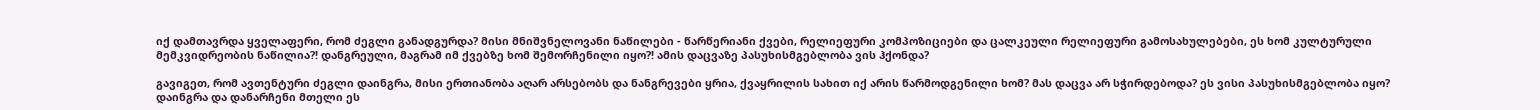იქ დამთავრდა ყველაფერი, რომ ძეგლი განადგურდა? მისი მნიშვნელოვანი ნაწილები - წარწერიანი ქვები, რელიეფური კომპოზიციები და ცალკეული რელიეფური გამოსახულებები, ეს ხომ კულტურული მემკვიდრეობის ნაწილია?! დანგრეული, მაგრამ იმ ქვებზე ხომ შემორჩენილი იყო?! ამის დაცვაზე პასუხისმგებლობა ვის ჰქონდა?

გავიგეთ, რომ ავთენტური ძეგლი დაინგრა, მისი ერთიანობა აღარ არსებობს და ნანგრევები ყრია, ქვაყრილის სახით იქ არის წარმოდგენილი ხომ? მას დაცვა არ სჭირდებოდა? ეს ვისი პასუხისმგებლობა იყო? დაინგრა და დანარჩენი მთელი ეს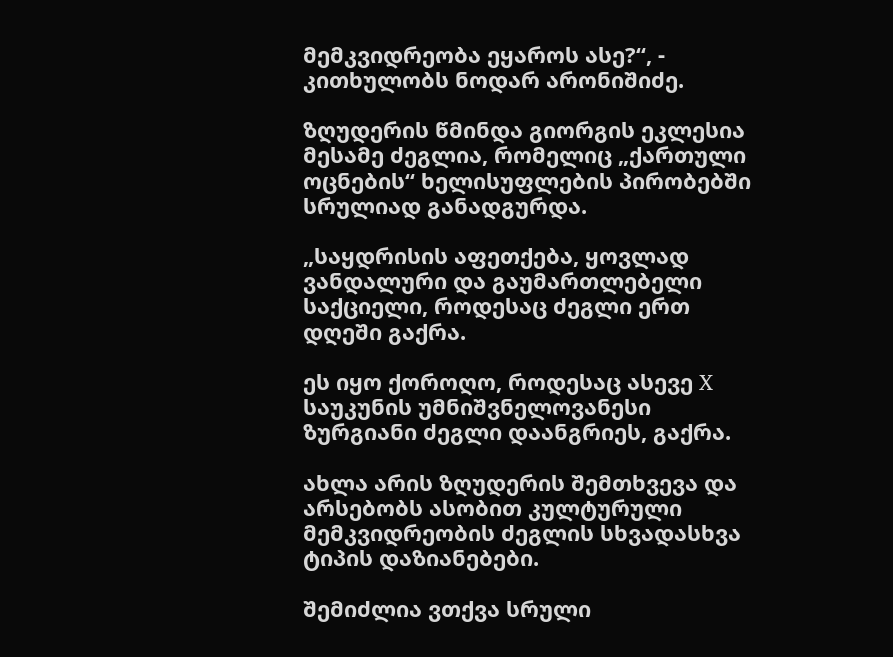მემკვიდრეობა ეყაროს ასე?“, - კითხულობს ნოდარ არონიშიძე.

ზღუდერის წმინდა გიორგის ეკლესია მესამე ძეგლია, რომელიც „ქართული ოცნების“ ხელისუფლების პირობებში სრულიად განადგურდა.

„საყდრისის აფეთქება, ყოვლად ვანდალური და გაუმართლებელი საქციელი, როდესაც ძეგლი ერთ დღეში გაქრა.

ეს იყო ქოროღო, როდესაც ასევე X საუკუნის უმნიშვნელოვანესი ზურგიანი ძეგლი დაანგრიეს, გაქრა.

ახლა არის ზღუდერის შემთხვევა და არსებობს ასობით კულტურული მემკვიდრეობის ძეგლის სხვადასხვა ტიპის დაზიანებები.

შემიძლია ვთქვა სრული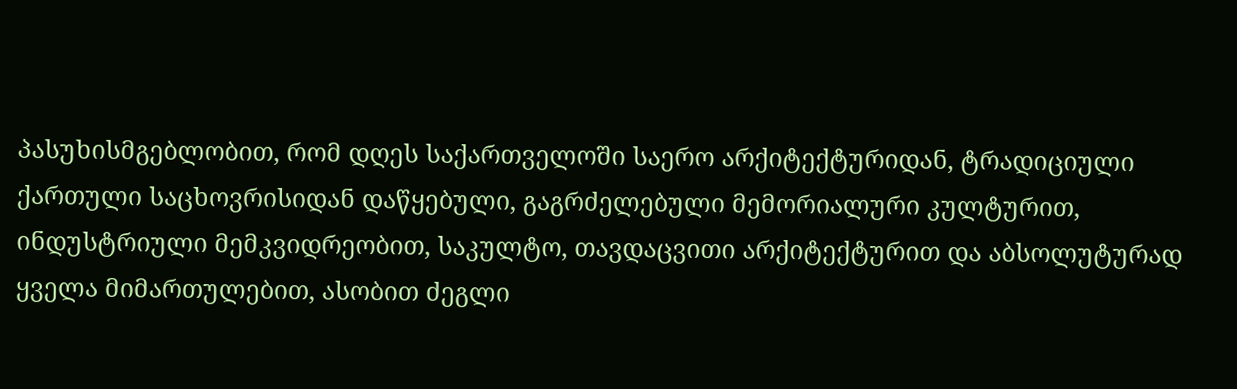პასუხისმგებლობით, რომ დღეს საქართველოში საერო არქიტექტურიდან, ტრადიციული ქართული საცხოვრისიდან დაწყებული, გაგრძელებული მემორიალური კულტურით, ინდუსტრიული მემკვიდრეობით, საკულტო, თავდაცვითი არქიტექტურით და აბსოლუტურად ყველა მიმართულებით, ასობით ძეგლი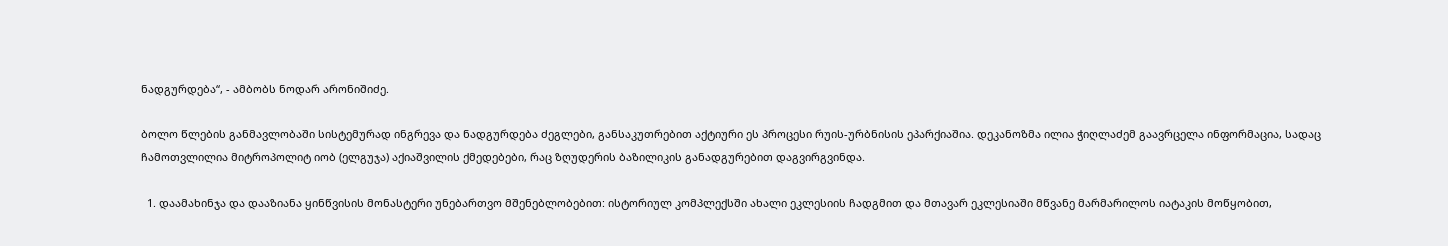ნადგურდება“, - ამბობს ნოდარ არონიშიძე.

ბოლო წლების განმავლობაში სისტემურად ინგრევა და ნადგურდება ძეგლები, განსაკუთრებით აქტიური ეს პროცესი რუის-ურბნისის ეპარქიაშია. დეკანოზმა ილია ჭიღლაძემ გაავრცელა ინფორმაცია, სადაც ჩამოთვლილია მიტროპოლიტ იობ (ელგუჯა) აქიაშვილის ქმედებები, რაც ზღუდერის ბაზილიკის განადგურებით დაგვირგვინდა.

  1. დაამახინჯა და დააზიანა ყინწვისის მონასტერი უნებართვო მშენებლობებით: ისტორიულ კომპლექსში ახალი ეკლესიის ჩადგმით და მთავარ ეკლესიაში მწვანე მარმარილოს იატაკის მოწყობით,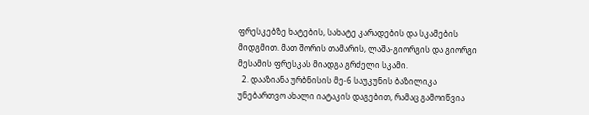ფრესკებზე ხატების, სახატე კარადების და სკამების მიდგმით. მათ შორის თამარის, ლაშა-გიორგის და გიორგი მესამის ფრესკას მიადგა გრძელი სკამი.
  2. დააზიანა ურბნისის მე-6 საუკუნის ბაზილიკა უნებართვო ახალი იატაკის დაგებით, რამაც გამოიწვია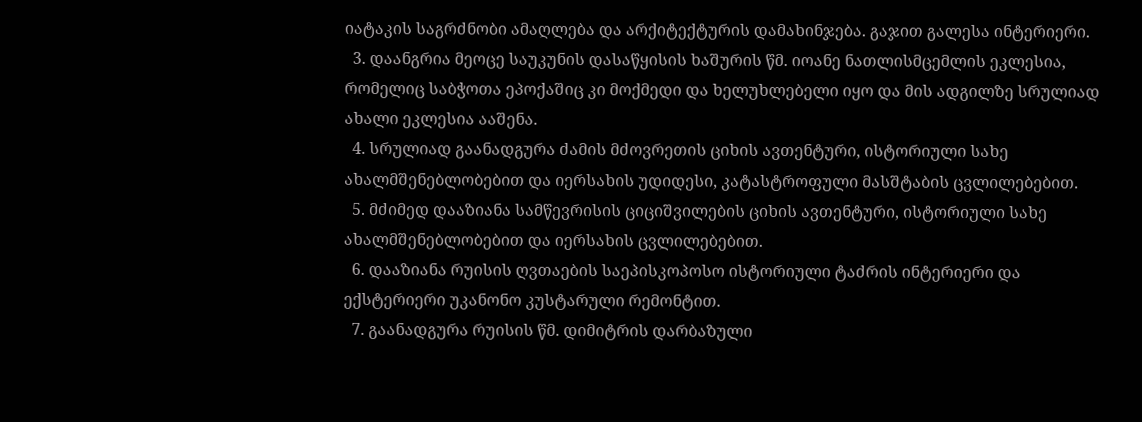იატაკის საგრძნობი ამაღლება და არქიტექტურის დამახინჯება. გაჯით გალესა ინტერიერი.
  3. დაანგრია მეოცე საუკუნის დასაწყისის ხაშურის წმ. იოანე ნათლისმცემლის ეკლესია, რომელიც საბჭოთა ეპოქაშიც კი მოქმედი და ხელუხლებელი იყო და მის ადგილზე სრულიად ახალი ეკლესია ააშენა.
  4. სრულიად გაანადგურა ძამის მძოვრეთის ციხის ავთენტური, ისტორიული სახე ახალმშენებლობებით და იერსახის უდიდესი, კატასტროფული მასშტაბის ცვლილებებით.
  5. მძიმედ დააზიანა სამწევრისის ციციშვილების ციხის ავთენტური, ისტორიული სახე ახალმშენებლობებით და იერსახის ცვლილებებით.
  6. დააზიანა რუისის ღვთაების საეპისკოპოსო ისტორიული ტაძრის ინტერიერი და ექსტერიერი უკანონო კუსტარული რემონტით.
  7. გაანადგურა რუისის წმ. დიმიტრის დარბაზული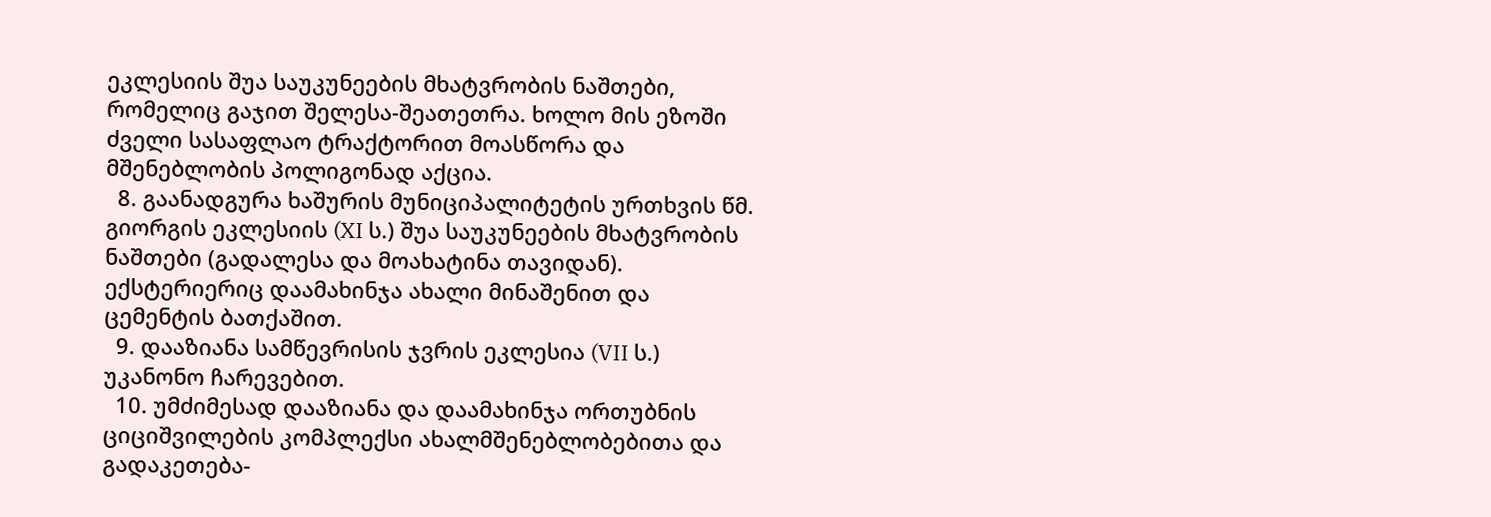ეკლესიის შუა საუკუნეების მხატვრობის ნაშთები, რომელიც გაჯით შელესა-შეათეთრა. ხოლო მის ეზოში ძველი სასაფლაო ტრაქტორით მოასწორა და მშენებლობის პოლიგონად აქცია.
  8. გაანადგურა ხაშურის მუნიციპალიტეტის ურთხვის წმ. გიორგის ეკლესიის (XI ს.) შუა საუკუნეების მხატვრობის ნაშთები (გადალესა და მოახატინა თავიდან). ექსტერიერიც დაამახინჯა ახალი მინაშენით და ცემენტის ბათქაშით.
  9. დააზიანა სამწევრისის ჯვრის ეკლესია (VII ს.) უკანონო ჩარევებით.
  10. უმძიმესად დააზიანა და დაამახინჯა ორთუბნის ციციშვილების კომპლექსი ახალმშენებლობებითა და გადაკეთება-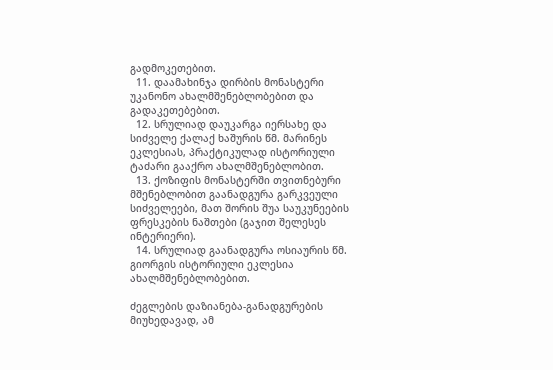გადმოკეთებით.
  11. დაამახინჯა დირბის მონასტერი უკანონო ახალმშენებლობებით და გადაკეთებებით.
  12. სრულიად დაუკარგა იერსახე და სიძველე ქალაქ ხაშურის წმ. მარინეს ეკლესიას, პრაქტიკულად ისტორიული ტაძარი გააქრო ახალმშენებლობით.
  13. ქოზიფის მონასტერში თვითნებური მშენებლობით გაანადგურა გარკვეული სიძველეები, მათ შორის შუა საუკუნეების ფრესკების ნაშთები (გაჯით შელესეს ინტერიერი).
  14. სრულიად გაანადგურა ოსიაურის წმ. გიორგის ისტორიული ეკლესია ახალმშენებლობებით.

ძეგლების დაზიანება-განადგურების მიუხედავად, ამ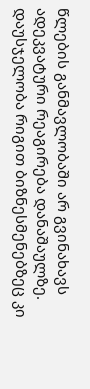წლების განმავლობაში არ გვინახავს ადეკვატური რეაგირება დანაშაულზე. დაუსჯელობა რიგით ბიზნესმენებზეც კი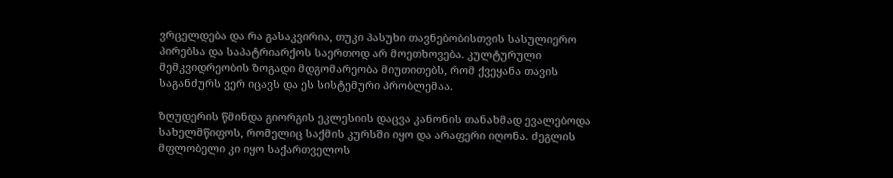ვრცელდება და რა გასაკვირია, თუკი პასუხი თავნებობისთვის სასულიერო პირებსა და საპატრიარქოს საერთოდ არ მოეთხოვება. კულტურული მემკვიდრეობის ზოგადი მდგომარეობა მიუთითებს, რომ ქვეყანა თავის საგანძურს ვერ იცავს და ეს სისტემური პრობლემაა.

ზღუდერის წმინდა გიორგის ეკლესიის დაცვა კანონის თანახმად ევალებოდა სახელმწიფოს, რომელიც საქმის კურსში იყო და არაფერი იღონა. ძეგლის მფლობელი კი იყო საქართველოს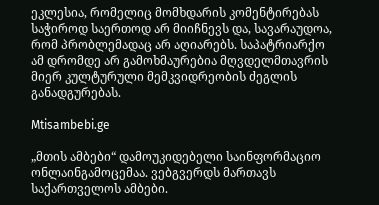ეკლესია, რომელიც მომხდარის კომენტირებას საჭიროდ საერთოდ არ მიიჩნევს და, სავარაუდოა, რომ პრობლემადაც არ აღიარებს. საპატრიარქო ამ დრომდე არ გამოხმაურებია მღვდელმთავრის მიერ კულტურული მემკვიდრეობის ძეგლის განადგურებას.

Mtisambebi.ge

„მთის ამბები“ დამოუკიდებელი საინფორმაციო ონლაინგამოცემაა. ვებგვერდს მართავს საქართველოს ამბები.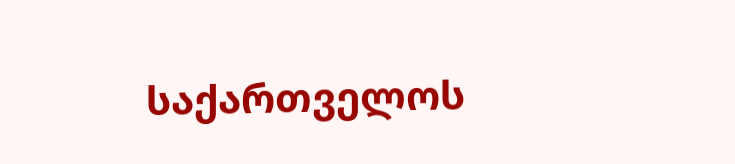საქართველოს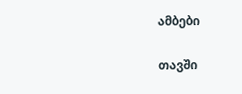ამბები

თავში